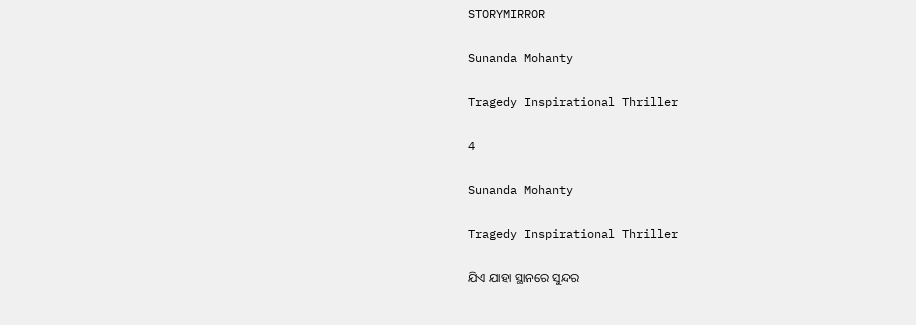STORYMIRROR

Sunanda Mohanty

Tragedy Inspirational Thriller

4

Sunanda Mohanty

Tragedy Inspirational Thriller

ଯିଏ ଯାହା ସ୍ଥାନରେ ସୁନ୍ଦର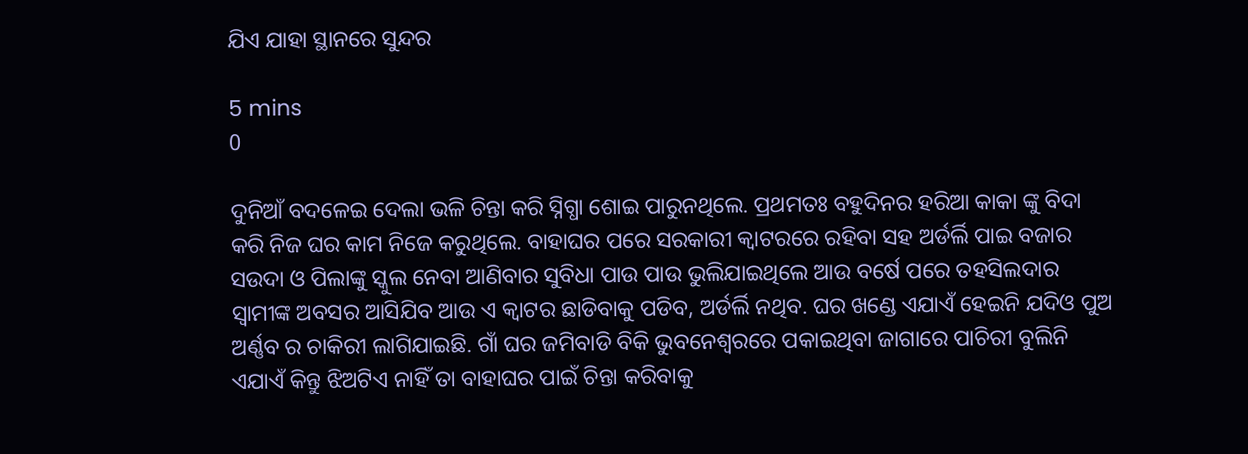ଯିଏ ଯାହା ସ୍ଥାନରେ ସୁନ୍ଦର

5 mins
0

ଦୁନିଆଁ ବଦଳେଇ ଦେଲା ଭଳି ଚିନ୍ତା କରି ସ୍ନିଗ୍ଧା ଶୋଇ ପାରୁନଥିଲେ. ପ୍ରଥମତଃ ବହୁଦିନର ହରିଆ କାକା ଙ୍କୁ ବିଦା କରି ନିଜ ଘର କାମ ନିଜେ କରୁଥିଲେ. ବାହାଘର ପରେ ସରକାରୀ କ୍ଵାଟରରେ ରହିବା ସହ ଅର୍ଡର୍ଲି ପାଇ ବଜାର ସଉଦା ଓ ପିଲାଙ୍କୁ ସ୍କୁଲ ନେବା ଆଣିବାର ସୁବିଧା ପାଉ ପାଉ ଭୁଲିଯାଇଥିଲେ ଆଉ ବର୍ଷେ ପରେ ତହସିଲଦାର ସ୍ୱାମୀଙ୍କ ଅବସର ଆସିଯିବ ଆଉ ଏ କ୍ଵାଟର ଛାଡିବାକୁ ପଡିବ, ଅର୍ଡର୍ଲି ନଥିବ. ଘର ଖଣ୍ଡେ ଏଯାଏଁ ହେଇନି ଯଦିଓ ପୁଅ ଅର୍ଣ୍ଣବ ର ଚାକିରୀ ଲାଗିଯାଇଛି. ଗାଁ ଘର ଜମିବାଡି ବିକି ଭୁବନେଶ୍ୱରରେ ପକାଇଥିବା ଜାଗାରେ ପାଚିରୀ ବୁଲିନି ଏଯାଏଁ କିନ୍ତୁ ଝିଅଟିଏ ନାହିଁ ତା ବାହାଘର ପାଇଁ ଚିନ୍ତା କରିବାକୁ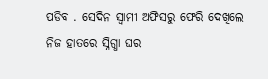ପଡିବ . ସେଦିନ ସ୍ୱାମୀ ଅଫିସରୁ ଫେରି ଦେଖିଲେ ନିଜ ହାତରେ ସ୍ନିଗ୍ଧା ଘର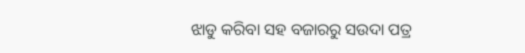ଝାଡୁ କରିବା ସହ ବଜାରରୁ ସଉଦା ପତ୍ର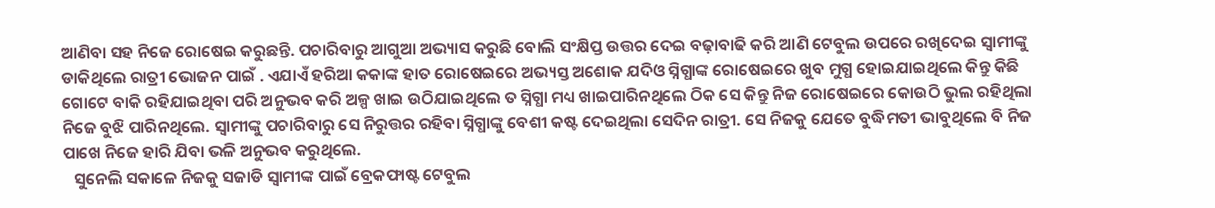ଆଣିବା ସହ ନିଜେ ରୋଷେଇ କରୁଛନ୍ତି. ପଚାରିବାରୁ ଆଗୁଆ ଅଭ୍ୟାସ କରୁଛି ବୋଲି ସଂକ୍ଷିପ୍ତ ଉତ୍ତର ଦେଇ ବଢ଼ାବାଢି କରି ଆଣି ଟେବୁଲ ଉପରେ ରଖିଦେଇ ସ୍ୱାମୀଙ୍କୁ ଡାକିଥିଲେ ରାତ୍ରୀ ଭୋଜନ ପାଇଁ . ଏଯାଏଁ ହରିଆ କକାଙ୍କ ହାତ ରୋଷେଇରେ ଅଭ୍ୟସ୍ତ ଅଶୋକ ଯଦିଓ ସ୍ନିଗ୍ଧାଙ୍କ ରୋଷେଇରେ ଖୁବ ମୁଗ୍ଧ ହୋଇଯାଇଥିଲେ କିନ୍ତୁ କିଛି ଗୋଟେ ବାକି ରହିଯାଇଥିବା ପରି ଅନୁଭବ କରି ଅଳ୍ପ ଖାଇ ଉଠିଯାଇଥିଲେ ତ ସ୍ନିଗ୍ଧା ମଧ୍ୟ ଖାଇପାରିନଥିଲେ ଠିକ ସେ କିନ୍ତୁ ନିଜ ରୋଷେଇରେ କୋଉଠି ଭୁଲ ରହିଥିଲା ନିଜେ ବୁଝି ପାରିନଥିଲେ. ସ୍ୱାମୀଙ୍କୁ ପଚାରିବାରୁ ସେ ନିରୁତ୍ତର ରହିବା ସ୍ନିଗ୍ଧାଙ୍କୁ ବେଶୀ କଷ୍ଟ ଦେଇଥିଲା ସେଦିନ ରାତ୍ରୀ. ସେ ନିଜକୁ ଯେତେ ବୁଦ୍ଧିମତୀ ଭାବୁଥିଲେ ବି ନିଜ ପାଖେ ନିଜେ ହାରି ଯିବା ଭଳି ଅନୁଭବ କରୁଥିଲେ.
   ସୁନେଲି ସକାଳେ ନିଜକୁ ସଜାଡି ସ୍ୱାମୀଙ୍କ ପାଇଁ ବ୍ରେକଫାଷ୍ଟ ଟେବୁଲ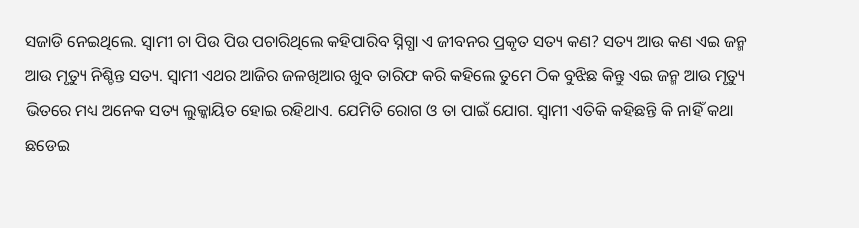ସଜାଡି ନେଇଥିଲେ. ସ୍ୱାମୀ ଚା ପିଉ ପିଉ ପଚାରିଥିଲେ କହିପାରିବ ସ୍ନିଗ୍ଧା ଏ ଜୀବନର ପ୍ରକୃତ ସତ୍ୟ କଣ? ସତ୍ୟ ଆଉ କଣ ଏଇ ଜନ୍ମ ଆଉ ମୃତ୍ୟୁ ନିଶ୍ଚିନ୍ତ ସତ୍ୟ. ସ୍ୱାମୀ ଏଥର ଆଜିର ଜଳଖିଆର ଖୁବ ତାରିଫ କରି କହିଲେ ତୁମେ ଠିକ ବୁଝିଛ କିନ୍ତୁ ଏଇ ଜନ୍ମ ଆଉ ମୃତ୍ୟୁ ଭିତରେ ମଧ୍ୟ ଅନେକ ସତ୍ୟ ଲୁକ୍କାୟିତ ହୋଇ ରହିଥାଏ. ଯେମିତି ରୋଗ ଓ ତା ପାଇଁ ଯୋଗ. ସ୍ୱାମୀ ଏତିକି କହିଛନ୍ତି କି ନାହିଁ କଥା ଛଡେଇ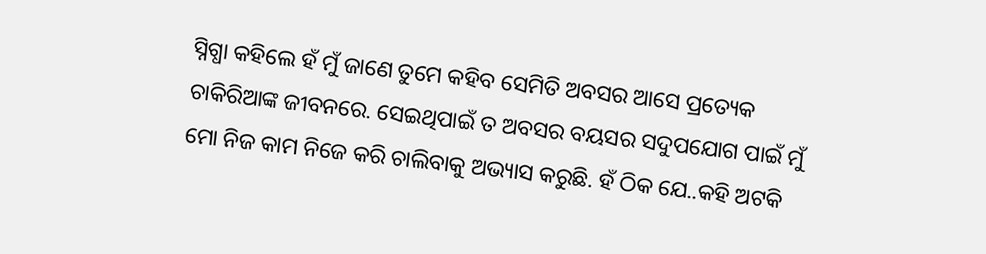ସ୍ନିଗ୍ଧା କହିଲେ ହଁ ମୁଁ ଜାଣେ ତୁମେ କହିବ ସେମିତି ଅବସର ଆସେ ପ୍ରତ୍ୟେକ ଚାକିରିଆଙ୍କ ଜୀବନରେ. ସେଇଥିପାଇଁ ତ ଅବସର ବୟସର ସଦୁପଯୋଗ ପାଇଁ ମୁଁ ମୋ ନିଜ କାମ ନିଜେ କରି ଚାଲିବାକୁ ଅଭ୍ୟାସ କରୁଛି. ହଁ ଠିକ ଯେ..କହି ଅଟକି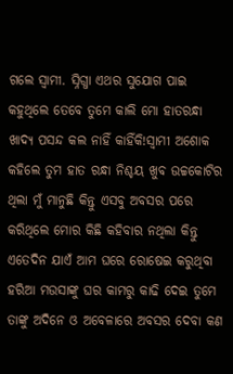ଗଲେ ସ୍ୱାମୀ. ସ୍ନିଗ୍ଧା ଏଥର ସୁଯୋଗ ପାଇ କହୁଥିଲେ ତେବେ ତୁମେ କାଲି ମୋ ହାତରନ୍ଧା ଖାଦ୍ୟ ପସନ୍ଦ କଲ ନାହିଁ କାହିଁକି!ସ୍ୱାମୀ ଅଶୋକ କହିଲେ ତୁମ ହାତ ରନ୍ଧା ନିଶ୍ଚୟ ଖୁବ ଉଚ୍ଚକୋଟିର ଥିଲା ମୁଁ ମାନୁଛି କିନ୍ତୁ ଏସବୁ ଅବସର ପରେ କରିଥିଲେ ମୋର କିଛି କହିବାର ନଥିଲା କିନ୍ତୁ ଏତେଦିନ ଯାଏଁ ଆମ ଘରେ ରୋଷେଇ କରୁଥିବା ହରିଆ ମଉସାଙ୍କୁ ଘର କାମରୁ କାଢି ଦେଇ ତୁମେ ତାଙ୍କୁ ଅଦିନେ ଓ ଅବେଳାରେ ଅବସର ଦେବା କଣ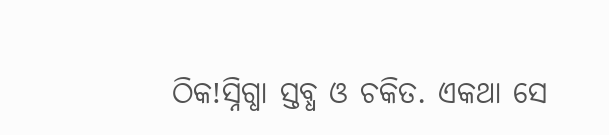ଠିକ!ସ୍ନିଗ୍ଧା ସ୍ତବ୍ଧ ଓ ଚକିତ. ଏକଥା ସେ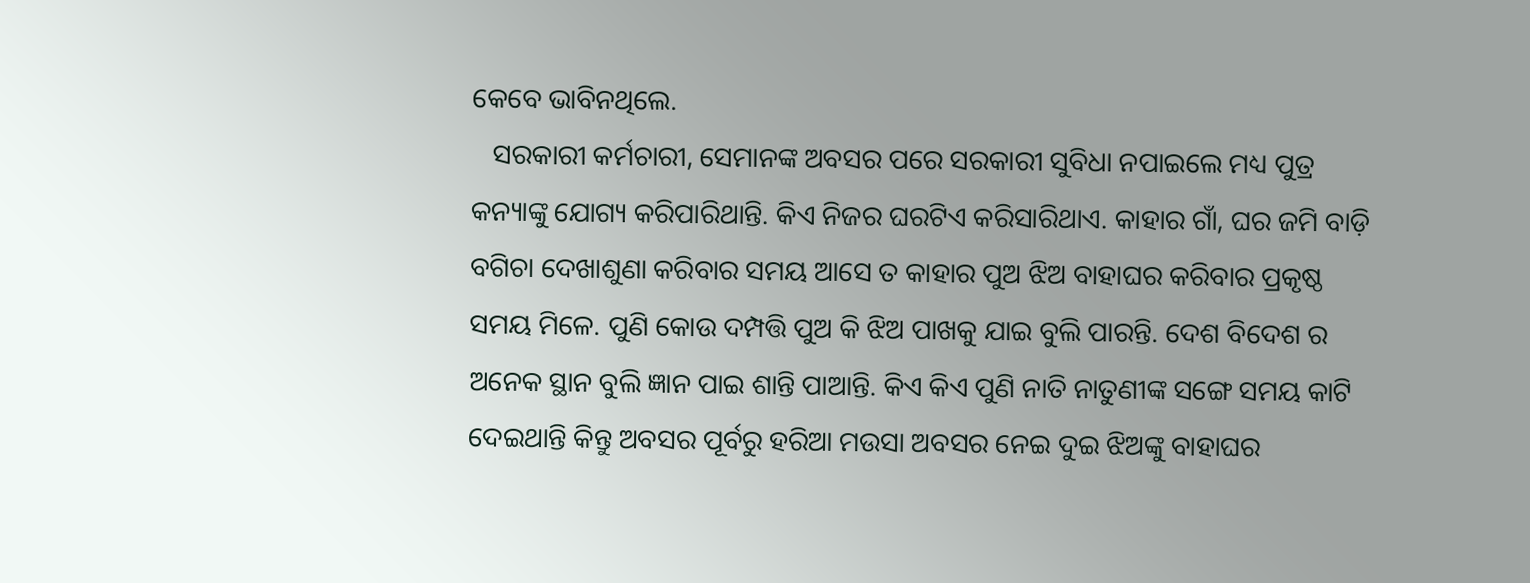କେବେ ଭାବିନଥିଲେ.
   ସରକାରୀ କର୍ମଚାରୀ, ସେମାନଙ୍କ ଅବସର ପରେ ସରକାରୀ ସୁବିଧା ନପାଇଲେ ମଧ୍ୟ ପୁତ୍ର କନ୍ୟାଙ୍କୁ ଯୋଗ୍ୟ କରିପାରିଥାନ୍ତି. କିଏ ନିଜର ଘରଟିଏ କରିସାରିଥାଏ. କାହାର ଗାଁ, ଘର ଜମି ବାଡ଼ି ବଗିଚା ଦେଖାଶୁଣା କରିବାର ସମୟ ଆସେ ତ କାହାର ପୁଅ ଝିଅ ବାହାଘର କରିବାର ପ୍ରକୃଷ୍ଠ ସମୟ ମିଳେ. ପୁଣି କୋଉ ଦମ୍ପତ୍ତି ପୁଅ କି ଝିଅ ପାଖକୁ ଯାଇ ବୁଲି ପାରନ୍ତି. ଦେଶ ବିଦେଶ ର ଅନେକ ସ୍ଥାନ ବୁଲି ଜ୍ଞାନ ପାଇ ଶାନ୍ତି ପାଆନ୍ତି. କିଏ କିଏ ପୁଣି ନାତି ନାତୁଣୀଙ୍କ ସଙ୍ଗେ ସମୟ କାଟି ଦେଇଥାନ୍ତି କିନ୍ତୁ ଅବସର ପୂର୍ବରୁ ହରିଆ ମଉସା ଅବସର ନେଇ ଦୁଇ ଝିଅଙ୍କୁ ବାହାଘର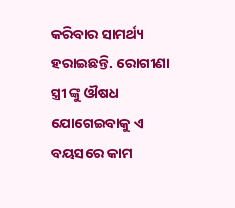କରିବାର ସାମର୍ଥ୍ୟ ହରାଇଛନ୍ତି. ରୋଗୀଣା ସ୍ତ୍ରୀ ଙ୍କୁ ଔଷଧ ଯୋଗେଇବାକୁ ଏ ବୟସରେ କାମ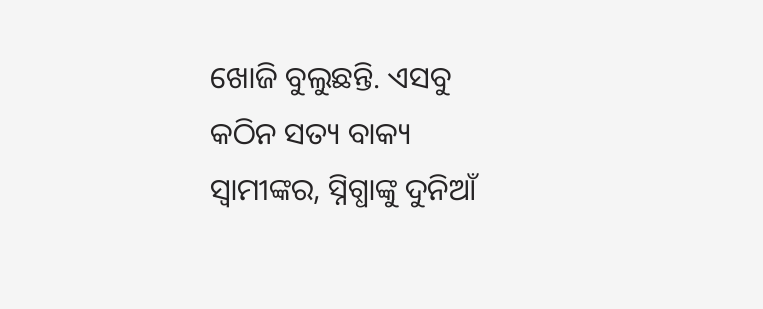ଖୋଜି ବୁଲୁଛନ୍ତି. ଏସବୁ କଠିନ ସତ୍ୟ ବାକ୍ୟ ସ୍ୱାମୀଙ୍କର, ସ୍ନିଗ୍ଧାଙ୍କୁ ଦୁନିଆଁ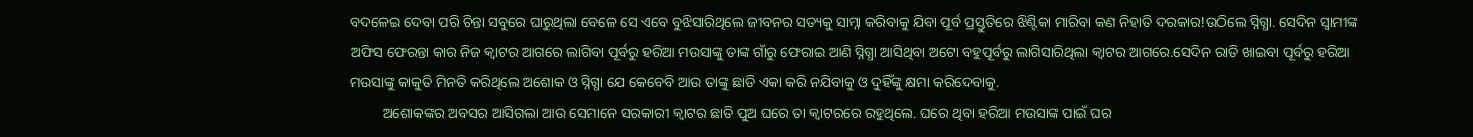ବଦଳେଇ ଦେବା ପରି ଚିନ୍ତା ସବୁରେ ଘାରୁଥିଲା ବେଳେ ସେ ଏବେ ବୁଝିସାରିଥିଲେ ଜୀବନର ସତ୍ୟକୁ ସାମ୍ନା କରିବାକୁ ଯିବା ପୂର୍ବ ପ୍ରସ୍ତୁତିରେ ଝିଣ୍ଟିକା ମାରିବା କଣ ନିହାତି ଦରକାର!ଉଠିଲେ ସ୍ନିଗ୍ଧା. ସେଦିନ ସ୍ୱାମୀଙ୍କ ଅଫିସ ଫେରନ୍ତା କାର ନିଜ କ୍ଵାଟର ଆଗରେ ଲାଗିବା ପୂର୍ବରୁ ହରିଆ ମଉସାଙ୍କୁ ତାଙ୍କ ଗାଁରୁ ଫେରାଇ ଆଣି ସ୍ନିଗ୍ଧା ଆସିଥିବା ଅଟୋ ବହୁପୂର୍ବରୁ ଲାଗିସାରିଥିଲା କ୍ଵାଟର ଆଗରେ.ସେଦିନ ରାତି ଖାଇବା ପୂର୍ବରୁ ହରିଆ ମଉସାଙ୍କୁ କାକୁତି ମିନତି କରିଥିଲେ ଅଶୋକ ଓ ସ୍ନିଗ୍ଧା ଯେ କେବେବି ଆଉ ତାଙ୍କୁ ଛାଡି ଏକା କରି ନଯିବାକୁ ଓ ଦୁହିଁଙ୍କୁ କ୍ଷମା କରିଦେବାକୁ.
         ଅଶୋକଙ୍କର ଅବସର ଆସିଗଲା ଆଉ ସେମାନେ ସରକାରୀ କ୍ଵାଟର ଛାଡି ପୁଅ ଘରେ ତା କ୍ଵାଟରରେ ରହୁଥିଲେ. ଘରେ ଥିବା ହରିଆ ମଉସାଙ୍କ ପାଇଁ ଘର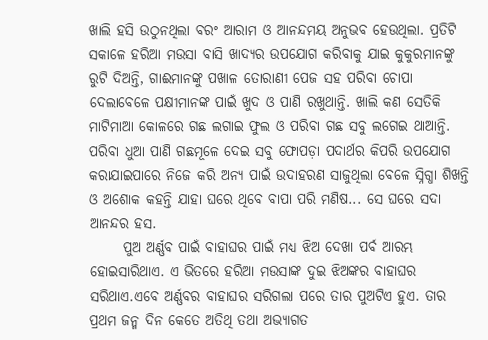ଖାଲି ହସି ଉଠୁନଥିଲା ବରଂ ଆରାମ ଓ ଆନନ୍ଦମୟ ଅନୁଭବ ହେଉଥିଲା. ପ୍ରତିଟି ସକାଳେ ହରିଆ ମଉସା ବାସି ଖାଦ୍ୟର ଉପଯୋଗ କରିବାକୁ ଯାଇ କୁକୁରମାନଙ୍କୁ ରୁଟି ଦିଅନ୍ତି, ଗାଈମାନଙ୍କୁ ପଖାଳ ତୋରାଣୀ ପେଜ ସହ ପରିବା ଚୋପା ଦେଲାବେଳେ ପକ୍ଷୀମାନଙ୍କ ପାଇଁ ଖୁଦ ଓ ପାଣି ରଖୁଥାନ୍ତି. ଖାଲି କଣ ସେତିକି ମାଟିମାଆ କୋଳରେ ଗଛ ଲଗାଇ ଫୁଲ ଓ ପରିବା ଗଛ ସବୁ ଲଗେଇ ଥାଆନ୍ତି. ପରିବା ଧୁଆ ପାଣି ଗଛମୂଳେ ଦେଇ ସବୁ ଫୋପଡ଼ା ପଦାର୍ଥର କିପରି ଉପଯୋଗ କରାଯାଇପାରେ ନିଜେ କରି ଅନ୍ୟ ପାଇଁ ଉଦାହରଣ ସାଜୁଥିଲା ବେଳେ ସ୍ନିଗ୍ଧା ଶିଖନ୍ତି ଓ ଅଶୋକ କହନ୍ତି ଯାହା ଘରେ ଥିବେ ବାପା ପରି ମଣିଷ... ସେ ଘରେ ସଦା ଆନନ୍ଦର ହସ.
      ପୁଅ ଅର୍ଣ୍ଣବ ପାଇଁ ବାହାଘର ପାଇଁ ମଧ୍ୟ ଝିଅ ଦେଖା ପର୍ବ ଆରମ୍ଭ ହୋଇସାରିଥାଏ. ଏ ଭିତରେ ହରିଆ ମଉସାଙ୍କ ଦୁଇ ଝିଅଙ୍କର ବାହାଘର ସରିଥାଏ.ଏବେ ଅର୍ଣ୍ଣବର ବାହାଘର ସରିଗଲା ପରେ ତାର ପୁଅଟିଏ ହୁଏ. ତାର ପ୍ରଥମ ଜନ୍ମ ଦିନ କେତେ ଅତିଥି ତଥା ଅଭ୍ୟାଗତ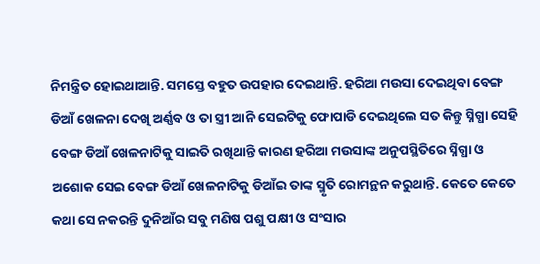ନିମନ୍ତ୍ରିତ ହୋଇଥାଆନ୍ତି. ସମସ୍ତେ ବହୁତ ଉପହାର ଦେଇଥାନ୍ତି. ହରିଆ ମଉସା ଦେଇଥିବା ବେଙ୍ଗ ଡିଆଁ ଖେଳନା ଦେଖି ଅର୍ଣ୍ଣବ ଓ ତା ସ୍ତ୍ରୀ ଆନି ସେଇଟିକୁ ଫୋପାଡି ଦେଇଥିଲେ ସତ କିନ୍ତୁ ସ୍ନିଗ୍ଧା ସେହି ବେଙ୍ଗ ଡିଆଁ ଖେଳନାଟିକୁ ସାଇତି ରଖିଥାନ୍ତି କାରଣ ହରିଆ ମଉସାଙ୍କ ଅନୁପସ୍ଥିତିରେ ସ୍ନିଗ୍ଧା ଓ ଅଶୋକ ସେଇ ବେଙ୍ଗ ଡିଆଁ ଖେଳନାଟିକୁ ଡିଆଁଇ ତାଙ୍କ ସ୍ମୃତି ରୋମନ୍ଥନ କରୁଥାନ୍ତି. କେତେ କେତେ କଥା ସେ ନକରନ୍ତି ଦୁନିଆଁର ସବୁ ମଣିଷ ପଶୁ ପକ୍ଷୀ ଓ ସଂସାର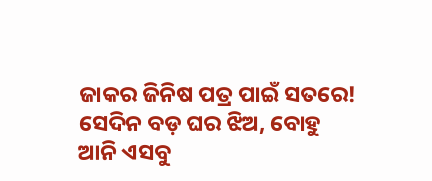ଜାକର ଜିନିଷ ପତ୍ର ପାଇଁ ସତରେ! ସେଦିନ ବଡ଼ ଘର ଝିଅ, ବୋହୁ ଆନି ଏସବୁ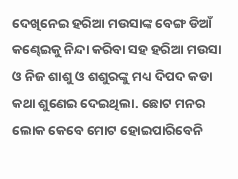ଦେଖିନେଇ ହରିଆ ମଉସାଙ୍କ ବେଙ୍ଗ ଡିଆଁ କଣ୍ଢେଇକୁ ନିନ୍ଦା କରିବା ସହ ହରିଆ ମଉସା ଓ ନିଜ ଶାଶୁ ଓ ଶଶୁରଙ୍କୁ ମଧ୍ୟ ଦିପଦ କଡା କଥା ଶୁଣେଇ ଦେଇଥିଲା. ଛୋଟ ମନର ଲୋକ କେବେ ମୋଟ ହୋଇପାରିବେନି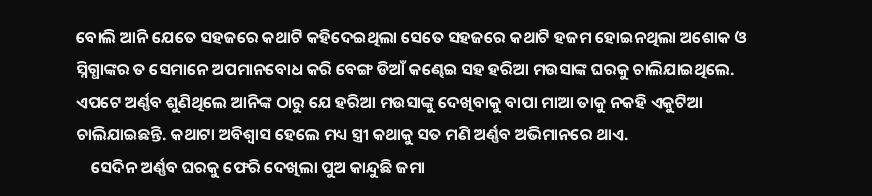ବୋଲି ଆନି ଯେତେ ସହଜରେ କଥାଟି କହିଦେଇଥିଲା ସେତେ ସହଜରେ କଥାଟି ହଜମ ହୋଇନଥିଲା ଅଶୋକ ଓ ସ୍ନିଗ୍ଧାଙ୍କର ତ ସେମାନେ ଅପମାନବୋଧ କରି ବେଙ୍ଗ ଡିଆଁ କଣ୍ଢେଇ ସହ ହରିଆ ମଉସାଙ୍କ ଘରକୁ ଚାଲିଯାଇଥିଲେ. ଏପଟେ ଅର୍ଣ୍ଣବ ଶୁଣିଥିଲେ ଆନିଙ୍କ ଠାରୁ ଯେ ହରିଆ ମଉସାଙ୍କୁ ଦେଖିବାକୁ ବାପା ମାଆ ତାକୁ ନକହି ଏକୁଟିଆ ଚାଲିଯାଇଛନ୍ତି. କଥାଟା ଅବିଶ୍ୱାସ ହେଲେ ମଧ୍ୟ ସ୍ତ୍ରୀ କଥାକୁ ସତ ମଣି ଅର୍ଣ୍ଣବ ଅଭିମାନରେ ଥାଏ.
    ସେଦିନ ଅର୍ଣ୍ଣବ ଘରକୁ ଫେରି ଦେଖିଲା ପୁଅ କାନ୍ଦୁଛି ଜମା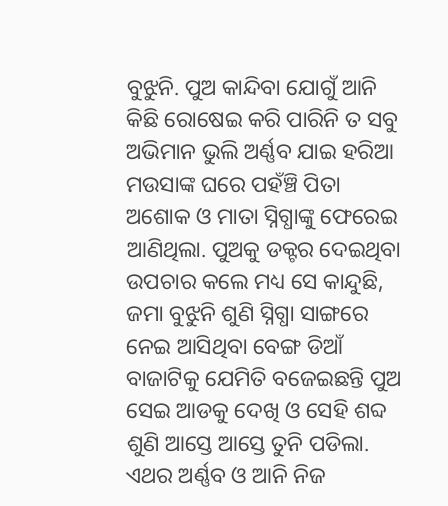ବୁଝୁନି. ପୁଅ କାନ୍ଦିବା ଯୋଗୁଁ ଆନି କିଛି ରୋଷେଇ କରି ପାରିନି ତ ସବୁ ଅଭିମାନ ଭୁଲି ଅର୍ଣ୍ଣବ ଯାଇ ହରିଆ ମଉସାଙ୍କ ଘରେ ପହଁଞ୍ଚି ପିତା ଅଶୋକ ଓ ମାତା ସ୍ନିଗ୍ଧାଙ୍କୁ ଫେରେଇ ଆଣିଥିଲା. ପୁଅକୁ ଡକ୍ଟର ଦେଇଥିବା ଉପଚାର କଲେ ମଧ୍ୟ ସେ କାନ୍ଦୁଛି, ଜମା ବୁଝୁନି ଶୁଣି ସ୍ନିଗ୍ଧା ସାଙ୍ଗରେ ନେଇ ଆସିଥିବା ବେଙ୍ଗ ଡିଆଁ ବାଜାଟିକୁ ଯେମିତି ବଜେଇଛନ୍ତି ପୁଅ ସେଇ ଆଡକୁ ଦେଖି ଓ ସେହି ଶବ୍ଦ ଶୁଣି ଆସ୍ତେ ଆସ୍ତେ ତୁନି ପଡିଲା. ଏଥର ଅର୍ଣ୍ଣବ ଓ ଆନି ନିଜ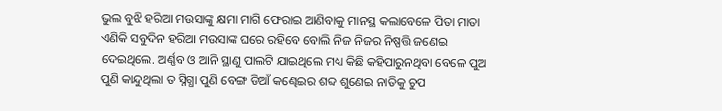ଭୁଲ ବୁଝି ହରିଆ ମଉସାଙ୍କୁ କ୍ଷମା ମାଗି ଫେରାଇ ଆଣିବାକୁ ମାନସ୍ଥ କଲାବେଳେ ପିତା ମାତା ଏଣିକି ସବୁଦିନ ହରିଆ ମଉସାଙ୍କ ଘରେ ରହିବେ ବୋଲି ନିଜ ନିଜର ନିଷ୍ପତ୍ତି ଜଣେଇ ଦେଇଥିଲେ. ଅର୍ଣ୍ଣବ ଓ ଆନି ସ୍ଥାଣୁ ପାଲଟି ଯାଇଥିଲେ ମଧ୍ୟ କିଛି କହିପାରୁନଥିବା ବେଳେ ପୁଅ ପୁଣି କାନ୍ଦୁଥିଲା ତ ସ୍ନିଗ୍ଧା ପୁଣି ବେଙ୍ଗ ଡିଆଁ କଣ୍ଢେଇର ଶବ୍ଦ ଶୁଣେଇ ନାତିକୁ ଚୁପ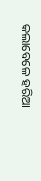କଲାବେଳେ ହରିଆ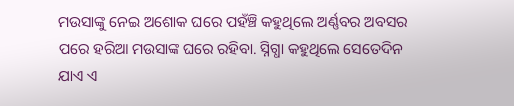ମଉସାଙ୍କୁ ନେଇ ଅଶୋକ ଘରେ ପହଁଞ୍ଚି କହୁଥିଲେ ଅର୍ଣ୍ଣବର ଅବସର ପରେ ହରିଆ ମଉସାଙ୍କ ଘରେ ରହିବା. ସ୍ନିଗ୍ଧା କହୁଥିଲେ ସେତେଦିନ ଯାଏ ଏ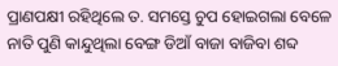ପ୍ରାଣପକ୍ଷୀ ରହିଥିଲେ ତ. ସମସ୍ତେ ଚୁପ ହୋଇଗଲା ବେଳେ ନାତି ପୁଣି କାନ୍ଦୁଥିଲା ବେଙ୍ଗ ଡିଆଁ ବାଜା ବାଜିବା ଶବ୍ଦ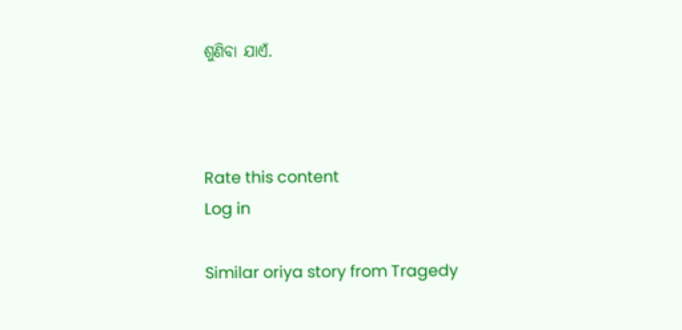ଶୁଣିବା ଯାଏଁ.



Rate this content
Log in

Similar oriya story from Tragedy